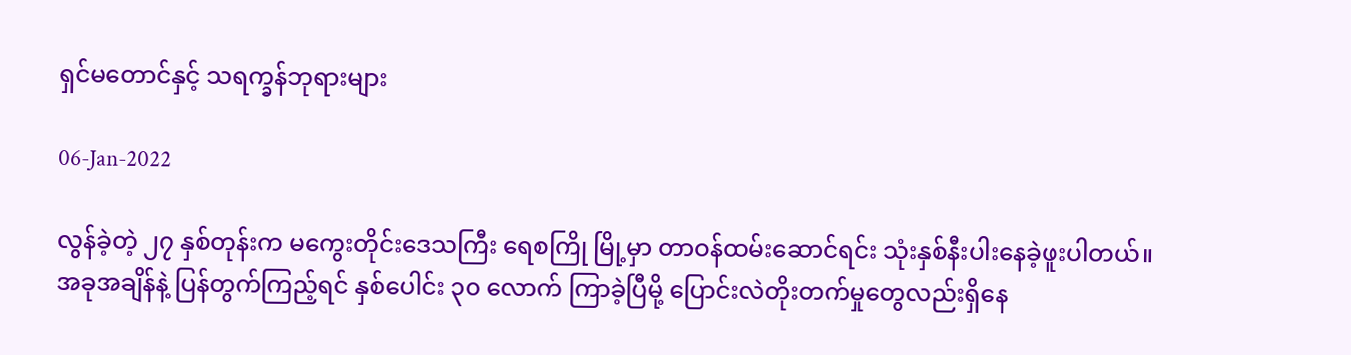ရှင်မတောင်နှင့် သရက္ခန်ဘုရားများ

06-Jan-2022

လွန်ခဲ့တဲ့ ၂၇ နှစ်တုန်းက မကွေးတိုင်းဒေသကြီး ရေစကြို မြို့မှာ တာဝန်ထမ်းဆောင်ရင်း သုံးနှစ်နီးပါးနေခဲ့ဖူးပါတယ်။ အခုအချိန်နဲ့ ပြန်တွက်ကြည့်ရင် နှစ်ပေါင်း ၃၀ လောက် ကြာခဲ့ပြီမို့ ပြောင်းလဲတိုးတက်မှုတွေလည်းရှိနေ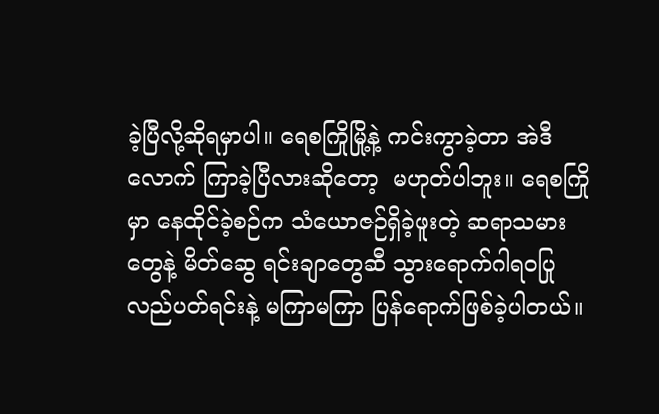ခဲ့ပြီလို့ဆိုရမှာပါ။ ရေစကြိုမြို့နဲ့ ကင်းကွာခဲ့တာ အဲဒီလောက် ကြာခဲ့ပြီလားဆိုတော့  မဟုတ်ပါဘူး။ ရေစကြိုမှာ နေထိုင်ခဲ့စဉ်က သံယောဇဉ်ရှိခဲ့ဖူးတဲ့ ဆရာသမားတွေနဲ့ မိတ်ဆွေ ရင်းချာတွေဆီ သွားရောက်ဂါရဝပြု လည်ပတ်ရင်းနဲ့ မကြာမကြာ ပြန်ရောက်ဖြစ်ခဲ့ပါတယ်။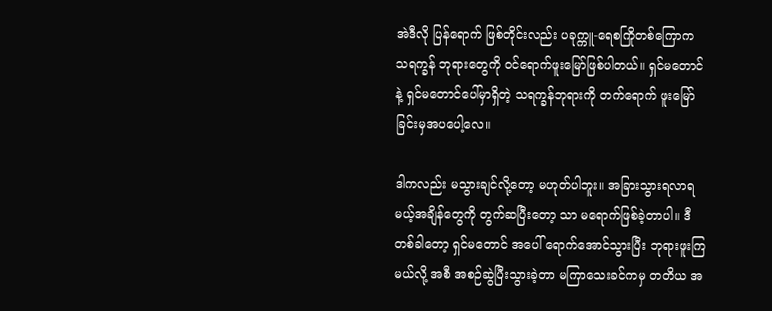အဲဒီလို ပြန်ရောက် ဖြစ်တိုင်းလည်း ပခုက္ကူ-ရေစကြိုတစ်ကြောက သရက္ခန် ဘုရားတွေကို ဝင်ရောက်ဖူးမြော်ဖြစ်ပါတယ်။ ရှင်မတောင်နဲ့ ရှင်မတောင်ပေါ်မှာရှိတဲ့ သရက္ခန်ဘုရားကို တက်ရောက် ဖူးမြော်ခြင်းမှအပပေါ့လေ။

ဒါကလည်း မသွားချင်လို့တော့ မဟုတ်ပါဘူး။ အခြားသွားရလာရမယ့်အချိန်တွေကို တွက်ဆပြီးတော့ သာ မရောက်ဖြစ်ခဲ့တာပါ။ ဒီတစ်ခါတော့ ရှင်မတောင် အပေါ် ရောက်အောင်သွားပြီး ဘုရားဖူးကြမယ်လို့ အစီ အစဉ်ဆွဲပြီးသွားခဲ့တာ မကြာသေးခင်ကမှ တတိယ အ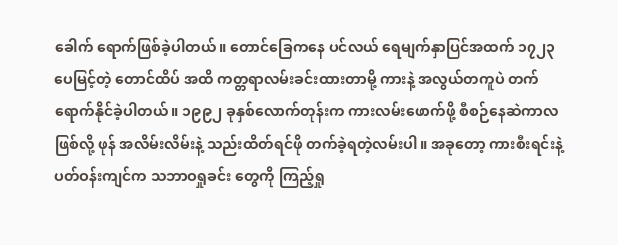ခေါက် ရောက်ဖြစ်ခဲ့ပါတယ်။ တောင်ခြေကနေ ပင်လယ် ရေမျက်နှာပြင်အထက် ၁၇၂၃ ပေမြင့်တဲ့ တောင်ထိပ် အထိ ကတ္တရာလမ်းခင်းထားတာမို့ ကားနဲ့ အလွယ်တကူပဲ တက်ရောက်နိုင်ခဲ့ပါတယ်။ ၁၉၉၂ ခုနှစ်လောက်တုန်းက ကားလမ်းဖောက်ဖို့ စီစဉ်နေဆဲကာလဖြစ်လို့ ဖုန် အလိမ်းလိမ်းနဲ့ သည်းထိတ်ရင်ဖို တက်ခဲ့ရတဲ့လမ်းပါ။ အခုတော့ ကားစီးရင်းနဲ့ ပတ်ဝန်းကျင်က သဘာဝရှုခင်း တွေကို ကြည့်ရှု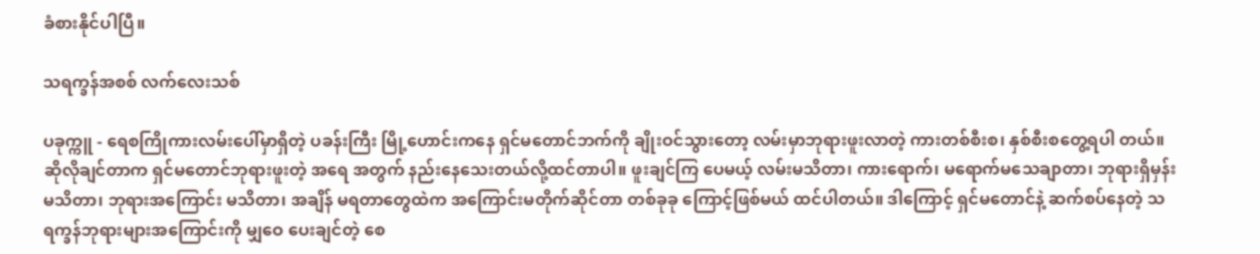ခံစားနိုင်ပါပြီ။

သရက္ခန်အစစ် လက်လေးသစ်

ပခုက္ကူ - ရေစကြိုကားလမ်းပေါ်မှာရှိတဲ့ ပခန်းကြီး မြို့ဟောင်းကနေ ရှင်မတောင်ဘက်ကို ချိုးဝင်သွားတော့ လမ်းမှာဘုရားဖူးလာတဲ့ ကားတစ်စီးစ၊ နှစ်စီးစတွေ့ရပါ တယ်။ ဆိုလိုချင်တာက ရှင်မတောင်ဘုရားဖူးတဲ့ အရေ အတွက် နည်းနေသေးတယ်လို့ထင်တာပါ။ ဖူးချင်ကြ ပေမယ့် လမ်းမသိတာ၊ ကားရောက်၊ မရောက်မသေချာတာ၊ ဘုရားရှိမှန်းမသိတာ၊ ဘုရားအကြောင်း မသိတာ၊ အချိန် မရတာတွေထဲက အကြောင်းမတိုက်ဆိုင်တာ တစ်ခုခု ကြောင့်ဖြစ်မယ် ထင်ပါတယ်။ ဒါကြောင့် ရှင်မတောင်နဲ့ ဆက်စပ်နေတဲ့ သရက္ခန်ဘုရားများအကြောင်းကို မျှဝေ ပေးချင်တဲ့ စေ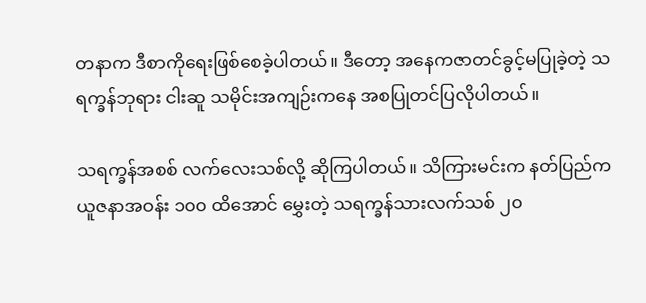တနာက ဒီစာကိုရေးဖြစ်စေခဲ့ပါတယ်။ ဒီတော့ အနေကဇာတင်ခွင့်မပြုခဲ့တဲ့ သရက္ခန်ဘုရား ငါးဆူ သမိုင်းအကျဉ်းကနေ အစပြုတင်ပြလိုပါတယ်။

သရက္ခန်အစစ် လက်လေးသစ်လို့ ဆိုကြပါတယ်။ သိကြားမင်းက နတ်ပြည်က ယူဇနာအဝန်း ၁၀၀ ထိအောင် မွှေးတဲ့ သရက္ခန်သားလက်သစ် ၂၀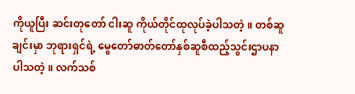ကိုယူပြီး ဆင်းတုတော် ငါးဆူ ကိုယ်တိုင်ထုလုပ်ခဲ့ပါသတဲ့။ တစ်ဆူချင်းမှာ ဘုရားရှင်ရဲ့ မွေတော်ဓာတ်တော်နှစ်ဆူစီထည့်သွင်းဌာပနာ ပါသတဲ့။ လက်သစ်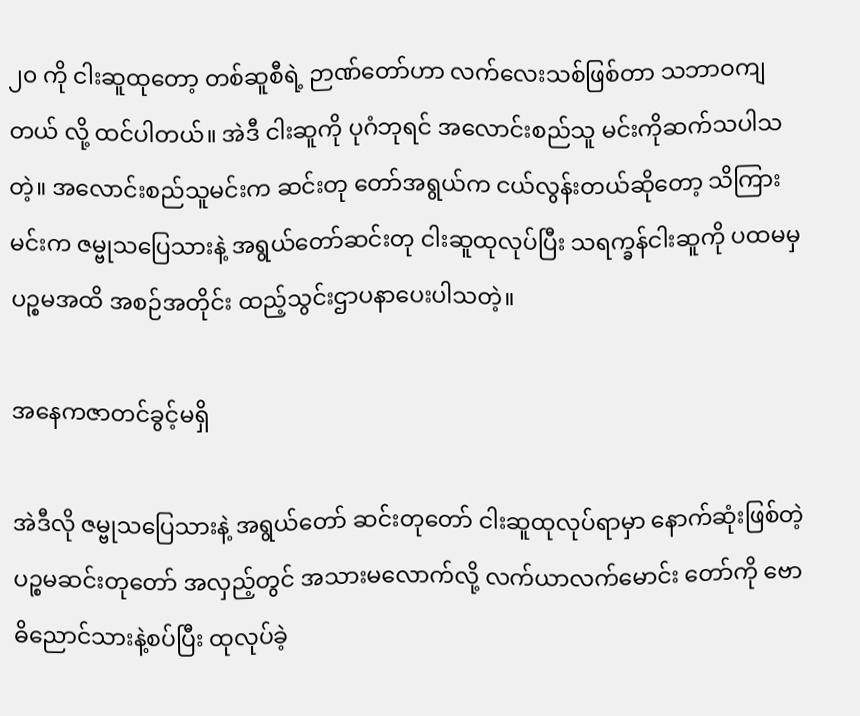၂၀ ကို ငါးဆူထုတော့ တစ်ဆူစီရဲ့ ဉာဏ်တော်ဟာ လက်လေးသစ်ဖြစ်တာ သဘာဝကျတယ် လို့ ထင်ပါတယ်။ အဲဒီ ငါးဆူကို ပုဂံဘုရင် အလောင်းစည်သူ မင်းကိုဆက်သပါသတဲ့။ အလောင်းစည်သူမင်းက ဆင်းတု တော်အရွယ်က ငယ်လွန်းတယ်ဆိုတော့ သိကြားမင်းက ဇမ္ဗုသပြေသားနဲ့ အရွယ်တော်ဆင်းတု ငါးဆူထုလုပ်ပြီး သရက္ခန်ငါးဆူကို ပထမမှ ပဉ္စမအထိ အစဉ်အတိုင်း ထည့်သွင်းဌာပနာပေးပါသတဲ့။

အနေကဇာတင်ခွင့်မရှိ

အဲဒီလို ဇမ္ဗုသပြေသားနဲ့ အရွယ်တော် ဆင်းတုတော် ငါးဆူထုလုပ်ရာမှာ နောက်ဆုံးဖြစ်တဲ့ ပဉ္စမဆင်းတုတော် အလှည့်တွင် အသားမလောက်လို့ လက်ယာလက်မောင်း တော်ကို ဗောဓိညောင်သားနဲ့စပ်ပြီး ထုလုပ်ခဲ့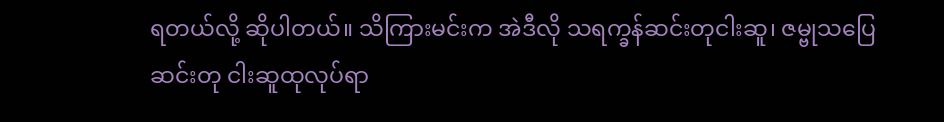ရတယ်လို့ ဆိုပါတယ်။ သိကြားမင်းက အဲဒီလို သရက္ခန်ဆင်းတုငါးဆူ၊ ဇမ္ဗုသပြေဆင်းတု ငါးဆူထုလုပ်ရာ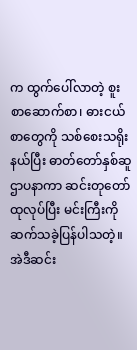က ထွက်ပေါ်လာတဲ့ စူးစာဆောက်စာ၊ ဓားငယ်စာတွေကို သစ်စေးသရိုးနယ်ပြီး ဓာတ်တော်နှစ်ဆူဌာပနာကာ ဆင်းတုတော်ထုလုပ်ပြီး မင်းကြီးကို ဆက်သခဲ့ပြန်ပါသတဲ့။ အဲဒီဆင်း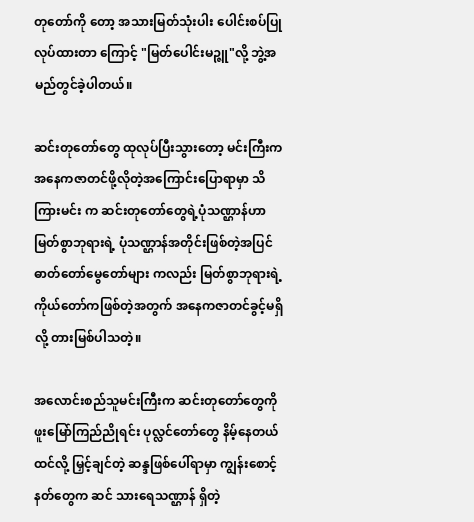တုတော်ကို တော့ အသားမြတ်သုံးပါး ပေါင်းစပ်ပြုလုပ်ထားတာ ကြောင့် "မြတ်ပေါင်းမဉ္ဇူ"လို့ ဘွဲ့အမည်တွင်ခဲ့ပါတယ်။

ဆင်းတုတော်တွေ ထုလုပ်ပြီးသွားတော့ မင်းကြီးက အနေကဇာတင်ဖို့လိုတဲ့အကြောင်းပြောရာမှာ သိကြားမင်း က ဆင်းတုတော်တွေရဲ့ပုံသဏ္ဌာန်ဟာ မြတ်စွာဘုရားရဲ့ ပုံသဏ္ဌာန်အတိုင်းဖြစ်တဲ့အပြင် ဓာတ်တော်မွေတော်များ ကလည်း မြတ်စွာဘုရားရဲ့ကိုယ်တော်ကဖြစ်တဲ့အတွက် အနေကဇာတင်ခွင့်မရှိလို့ တားမြစ်ပါသတဲ့။

အလောင်းစည်သူမင်းကြီးက ဆင်းတုတော်တွေကို ဖူးမြော်ကြည်ညိုရင်း ပုလ္လင်တော်တွေ နိမ့်နေတယ်ထင်လို့ မြှင့်ချင်တဲ့ ဆန္ဒဖြစ်ပေါ်ရာမှာ ကျွန်းစောင့်နတ်တွေက ဆင် သားရေသဏ္ဌာန် ရှိတဲ့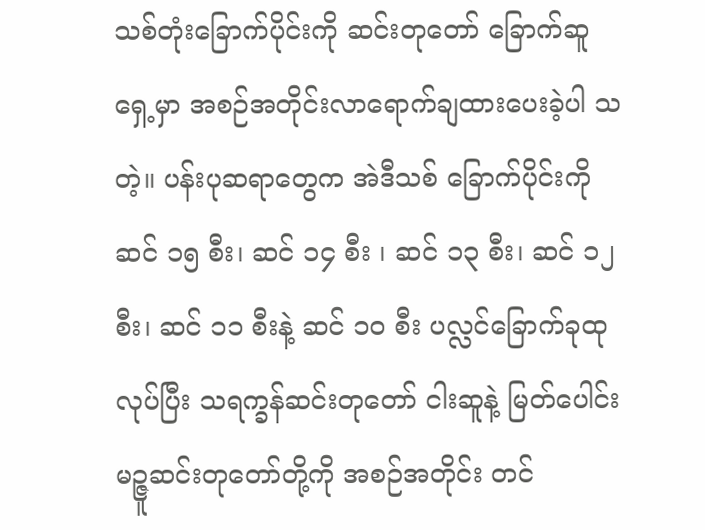သစ်တုံးခြောက်ပိုင်းကို ဆင်းတုတော် ခြောက်ဆူရှေ့မှာ အစဉ်အတိုင်းလာရောက်ချထားပေးခဲ့ပါ သတဲ့။ ပန်းပုဆရာတွေက အဲဒီသစ် ခြောက်ပိုင်းကို ဆင် ၁၅ စီး၊ ဆင် ၁၄ စီး ၊ ဆင် ၁၃ စီး၊ ဆင် ၁၂ စီး၊ ဆင် ၁၁ စီးနဲ့ ဆင် ၁၀ စီး ပလ္လင်ခြောက်ခုထုလုပ်ပြီး သရက္ခန်ဆင်းတုတော် ငါးဆူနဲ့ မြတ်ပေါင်းမဉ္ဇူဆင်းတုတော်တို့ကို အစဉ်အတိုင်း တင်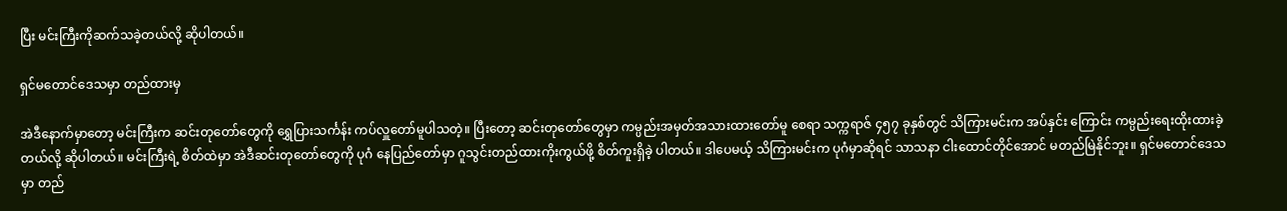ပြီး မင်းကြီးကိုဆက်သခဲ့တယ်လို့ ဆိုပါတယ်။

ရှင်မတောင်ဒေသမှာ တည်ထားမှ

အဲဒီနောက်မှာတော့ မင်းကြီးက ဆင်းတုတော်တွေကို ရွှေပြားသင်္ကန်း ကပ်လှူတော်မူပါသတဲ့။ ပြီးတော့ ဆင်းတုတော်တွေမှာ ကမ္ပည်းအမှတ်အသားထားတော်မူ စေရာ သက္ကရာဇ် ၄၅၇ ခုနှစ်တွင် သိကြားမင်းက အပ်နှင်း ကြောင်း ကမ္ပည်းရေးထိုးထားခဲ့တယ်လို့ ဆိုပါတယ်။ မင်းကြီးရဲ့ စိတ်ထဲမှာ အဲဒီဆင်းတုတော်တွေကို ပုဂံ နေပြည်တော်မှာ ဂူသွင်းတည်ထားကိုးကွယ်ဖို့ စိတ်ကူးရှိခဲ့ ပါတယ်။ ဒါပေမယ့် သိကြားမင်းက ပုဂံမှာဆိုရင် သာသနာ ငါးထောင်တိုင်အောင် မတည်မြဲနိုင်ဘူး။ ရှင်မတောင်ဒေသ မှာ တည်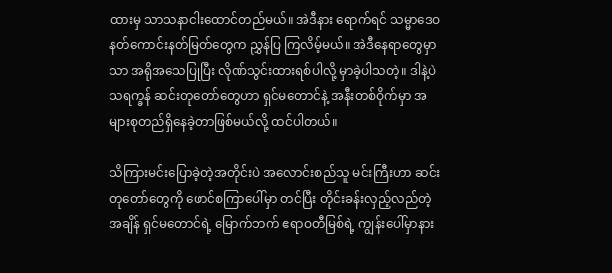ထားမှ သာသနာငါးထောင်တည်မယ်။ အဲဒီနား ရောက်ရင် သမ္မာဒေဝ နတ်ကောင်းနတ်မြတ်တွေက ညွှန်ပြ ကြလိမ့်မယ်။ အဲဒီနေရာတွေမှာသာ အရိုအသေပြုပြီး လိုဏ်သွင်းထားရစ်ပါလို့ မှာခဲ့ပါသတဲ့။ ဒါနဲ့ပဲ သရက္ခန် ဆင်းတုတော်တွေဟာ ရှင်မတောင်နဲ့ အနီးတစ်ဝိုက်မှာ အများစုတည်ရှိနေခဲ့တာဖြစ်မယ်လို့ ထင်ပါတယ်။

သိကြားမင်းပြောခဲ့တဲ့အတိုင်းပဲ အလောင်းစည်သူ မင်းကြီးဟာ ဆင်းတုတော်တွေကို ဖောင်စကြာပေါ်မှာ တင်ပြီး တိုင်းခန်းလှည့်လည်တဲ့အချိန် ရှင်မတောင်ရဲ့ မြောက်ဘက် ဧရာဝတီမြစ်ရဲ့ ကျွန်းပေါ်မှာနား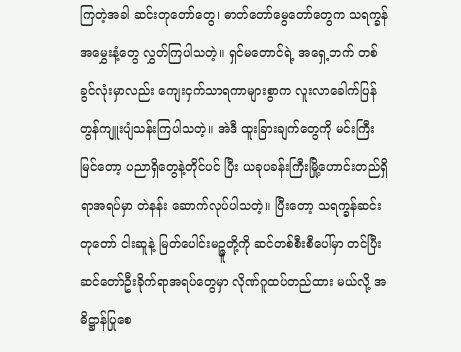ကြတဲ့အခါ ဆင်းတုတော်တွေ၊ ဓာတ်တော်မွေတော်တွေက သရက္ခန် အမွှေးနံ့တွေ လွှတ်ကြပါသတဲ့။ ရှင်မတောင်ရဲ့ အရှေ့ဘက် တစ်ခွင်လုံးမှာလည်း ကျေးငှက်သာရကာများစွာက လူးလာခေါက်ပြန် တွန်ကျူးပျံသန်းကြပါသတဲ့။ အဲဒီ ထူးခြားချက်တွေကို မင်းကြီးမြင်တော့ ပညာရှိတွေနဲ့တိုင်ပင် ပြီး ယခုပခန်းကြီးမြို့ဟောင်းတည်ရှိရာအရပ်မှာ တဲနန်း ဆောက်လုပ်ပါသတဲ့။ ပြီးတော့ သရက္ခန်ဆင်းတုတော် ငါးဆူနဲ့ မြတ်ပေါင်းမဉ္ဇူတို့ကို ဆင်တစ်စီးစီပေါ်မှာ တင်ပြီး ဆင်တော်ဦးခိုက်ရာအရပ်တွေမှာ လိုဏ်ဂူထပ်တည်ထား မယ်လို့ အဓိဋ္ဌာန်ပြုစေ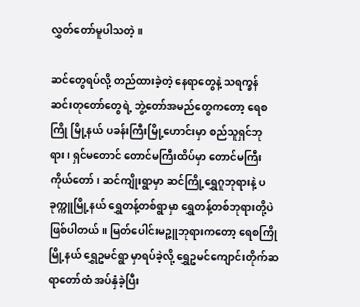လွှတ်တော်မူပါသတဲ့။

ဆင်တွေရပ်လို့ တည်ထားခဲ့တဲ့ နေရာတွေနဲ့ သရက္ခန် ဆင်းတုတော်တွေရဲ့ ဘွဲ့တော်အမည်တွေကတော့ ရေစကြို မြို့နယ် ပခန်းကြီးမြို့ဟောင်းမှာ စည်သူရှင်ဘုရား၊ ရှင်မတောင် တောင်မကြီးထိပ်မှာ တောင်မကြီးကိုယ်တော်၊ ဆင်ကျိုးရွာမှာ ဆင်ကြို့ရွှေဂူဘုရားနဲ့ ပခုက္ကူမြို့နယ် ရွှေတန့်တစ်ရွာမှာ ရွှေတန့်တစ်ဘုရားတို့ပဲဖြစ်ပါတယ်။ မြတ်ပေါင်းမဉ္ဇူဘုရားကတော့ ရေစကြိုမြို့နယ် ရွှေဥမင်ရွာ မှာရပ်ခဲ့လို့ ရွှေဥမင်ကျောင်းတိုက်ဆရာတော်ထံ အပ်နှံခဲ့ပြီး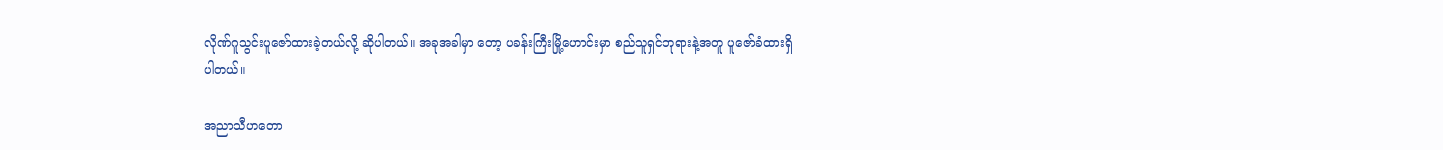လိုဏ်ဂူသွင်းပူဇော်ထားခဲ့တယ်လို့ ဆိုပါတယ်။ အခုအခါမှာ တော့ ပခန်းကြီးမြို့ဟောင်းမှာ စည်သူရှင်ဘုရားနဲ့အတူ ပူဇော်ခံထားရှိပါတယ်။

အညာသီဟတော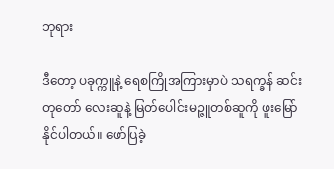ဘုရား

ဒီတော့ ပခုက္ကူနဲ့ ရေစကြိုအကြားမှာပဲ သရက္ခန် ဆင်းတုတော် လေးဆူနဲ့ မြတ်ပေါင်းမဉ္ဇူတစ်ဆူကို ဖူးမြော်နိုင်ပါတယ်။ ဖော်ပြခဲ့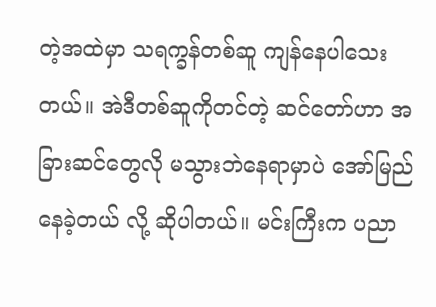တဲ့အထဲမှာ သရက္ခန်တစ်ဆူ ကျန်နေပါသေးတယ်။ အဲဒီတစ်ဆူကိုတင်တဲ့ ဆင်တော်ဟာ အခြားဆင်တွေလို မသွားဘဲနေရာမှာပဲ အော်မြည်နေခဲ့တယ် လို့ ဆိုပါတယ်။ မင်းကြီးက ပညာ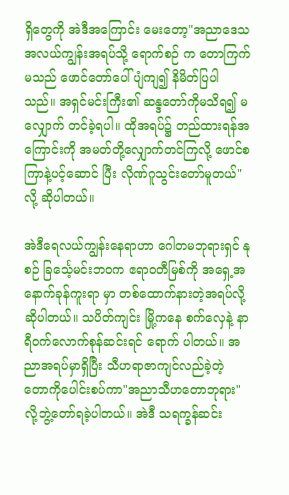ရှိတွေကို အဲဒီအကြောင်း မေးတော့"အညာဒေသ အလယ်ကျွန်းအရပ်သို့ ရောက်စဉ် က တောကြက်မသည် ဖောင်တော်ပေါ်ပျံကျ၍ နိမိတ်ပြပါ သည်။ အရှင်မင်းကြီး၏ ဆန္ဒတော်ကိုမသိရ၍ မလျှောက် တင်ခဲ့ရပါ။ ထိုအရပ်၌ တည်ထားရန်အကြောင်းကို အမတ်တို့လျှောက်တင်ကြလို့ ဖောင်စကြာနဲ့ပင့်ဆောင် ပြီး လိုဏ်ဂူသွင်းတော်မူတယ်"လို့ ဆိုပါတယ်။

အဲဒီရေလယ်ကျွန်းနေရာဟာ ဂေါတမဘုရားရှင် နုစဉ် ခြင်္သေ့မင်းဘဝက ဧရာဝတီမြစ်ကို အရှေ့အနောက်ခုန်ကူးရာ မှာ တစ်ထောက်နားတဲ့အရပ်လို့ ဆိုပါတယ်။ သပိတ်ကျင်း မြို့ကနေ စက်လှေနဲ့ နာရီဝက်လောက်စုန်ဆင်းရင် ရောက် ပါတယ်။ အညာအရပ်မှာရှိပြီး သီဟရာဇာကျင်လည်ခဲ့တဲ့ တောကိုပေါင်းစပ်ကာ"အညာသီဟတောဘုရား"လို့ဘွဲ့တော်ရခဲ့ပါတယ်။ အဲဒီ သရက္ခန်ဆင်း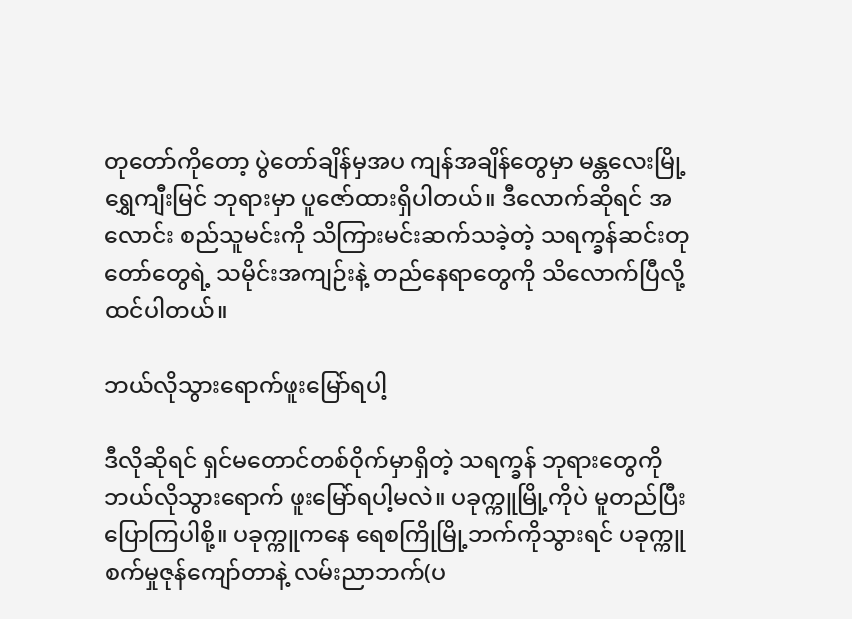တုတော်ကိုတော့ ပွဲတော်ချိန်မှအပ ကျန်အချိန်တွေမှာ မန္တလေးမြို့ရွှေကျီးမြင် ဘုရားမှာ ပူဇော်ထားရှိပါတယ်။ ဒီလောက်ဆိုရင် အလောင်း စည်သူမင်းကို သိကြားမင်းဆက်သခဲ့တဲ့ သရက္ခန်ဆင်းတု တော်တွေရဲ့ သမိုင်းအကျဉ်းနဲ့ တည်နေရာတွေကို သိလောက်ပြီလို့ထင်ပါတယ်။

ဘယ်လိုသွားရောက်ဖူးမြော်ရပါ့

ဒီလိုဆိုရင် ရှင်မတောင်တစ်ဝိုက်မှာရှိတဲ့ သရက္ခန် ဘုရားတွေကို ဘယ်လိုသွားရောက် ဖူးမြော်ရပါ့မလဲ။ ပခုက္ကူမြို့ကိုပဲ မူတည်ပြီးပြောကြပါစို့။ ပခုက္ကူကနေ ရေစကြိုမြို့ဘက်ကိုသွားရင် ပခုက္ကူစက်မှုဇုန်ကျော်တာနဲ့ လမ်းညာဘက်(ပ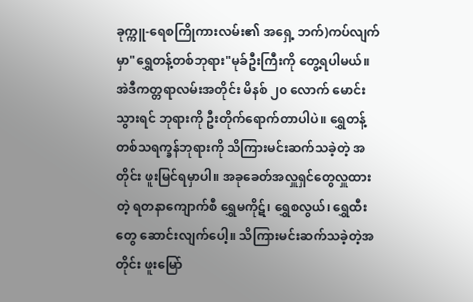ခုက္ကူ-ရေစကြိုကားလမ်း၏ အရှေ့ ဘက်)ကပ်လျက်မှာ"ရွှေတန့်တစ်ဘုရား"မုခ်ဦးကြီးကို တွေ့ရပါမယ်။ အဲဒီကတ္တရာလမ်းအတိုင်း မိနစ် ၂၀ လောက် မောင်းသွားရင် ဘုရားကို ဦးတိုက်ရောက်တာပါပဲ။ ရွှေတန့်တစ်သရက္ခန်ဘုရားကို သိကြားမင်းဆက်သခဲ့တဲ့ အတိုင်း ဖူးမြင်ရမှာပါ။ အခုခေတ်အလှူရှင်တွေလှူထားတဲ့ ရတနာကျောက်စီ ရွှေမကိုဋ်၊ ရွှေစလွယ်၊ ရွှေထီးတွေ ဆောင်းလျက်ပေါ့။ သိကြားမင်းဆက်သခဲ့တဲ့အတိုင်း ဖူးမြော်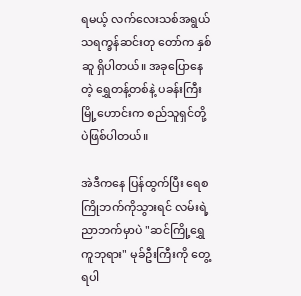ရမယ့် လက်လေးသစ်အရွယ် သရက္ခန်ဆင်းတု တော်က နှစ်ဆူ ရှိပါတယ်။ အခုပြောနေတဲ့ ရွှေတန့်တစ်နဲ့ ပခန်းကြီးမြို့ဟောင်းက စည်သူရှင်တို့ပဲဖြစ်ပါတယ်။

အဲဒီကနေ ပြန်ထွက်ပြီး ရေစကြိုဘက်ကိုသွားရင် လမ်းရဲ့ညာဘက်မှာပဲ "ဆင်ကြို့ရွှေကူဘုရား" မုခ်ဦးကြီးကို တွေ့ရပါ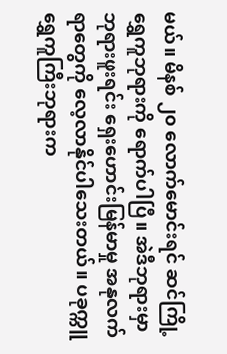မယ်။ မိနစ် ၂၀ လောက်မောင်းရင် ဆင်ကြို့ရွှေကူဘုရားကို ရောက်ပါပြီ။ အဲဒီဘုရားမှာ ဘုရားဖူးရင်း ရှေးဟောင်းမြန်မာမှု အနုလက်ရာတွေကို လေ့လာနိုင်ပါသေးတယ်။ ပခုက္ကူရွှေကူကြီးဘုရားက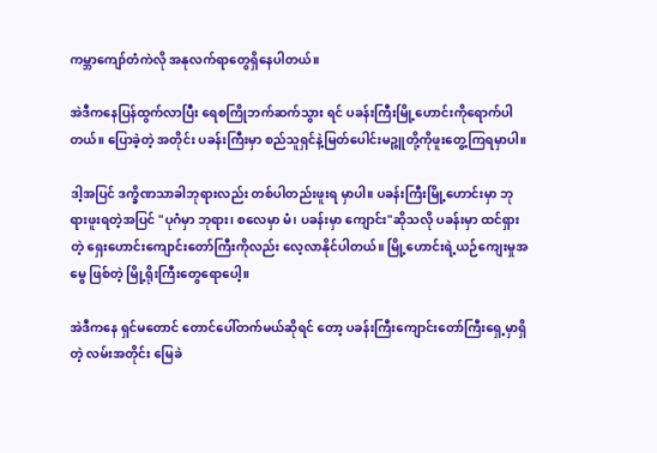ကမ္ဘာကျော်တံကဲလို အနုလက်ရာတွေရှိနေပါတယ်။

အဲဒီကနေပြန်ထွက်လာပြီး ရေစကြိုဘက်ဆက်သွား ရင် ပခန်းကြီးမြို့ဟောင်းကိုရောက်ပါတယ်။ ပြောခဲ့တဲ့ အတိုင်း ပခန်းကြီးမှာ စည်သူရှင်နဲ့မြတ်ပေါင်းမဉ္ဇူတို့ကိုဖူးတွေ့ကြရမှာပါ။

ဒါ့အပြင် ဒက္ခိဏသာခါဘုရားလည်း တစ်ပါတည်းဖူးရ မှာပါ။ ပခန်းကြီးမြို့ဟောင်းမှာ ဘုရားဖူးရတဲ့အပြင် "ပုဂံမှာ ဘုရား၊ စလေမှာ မံ၊ ပခန်းမှာ ကျောင်း"ဆိုသလို ပခန်းမှာ ထင်ရှားတဲ့ ရှေးဟောင်းကျောင်းတော်ကြီးကိုလည်း လေ့လာနိုင်ပါတယ်။ မြို့ဟောင်းရဲ့ယဉ်ကျေးမှုအမွေ ဖြစ်တဲ့ မြို့ရိုးကြီးတွေရောပေါ့။

အဲဒီကနေ ရှင်မတောင် တောင်ပေါ်တက်မယ်ဆိုရင် တော့ ပခန်းကြီးကျောင်းတော်ကြီးရှေ့မှာရှိတဲ့ လမ်းအတိုင်း မြေခဲ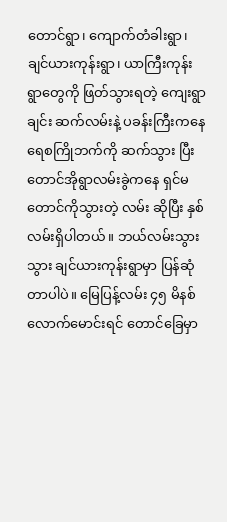တောင်ရွာ၊ ကျောက်တံခါးရွာ၊ ချင်ယားကုန်းရွာ၊ ယာကြီးကုန်းရွာတွေကို ဖြတ်သွားရတဲ့ ကျေးရွာချင်း ဆက်လမ်းနဲ့ ပခန်းကြီးကနေ ရေစကြိုဘက်ကို ဆက်သွား ပြီး တောင်အိုရွာလမ်းခွဲကနေ ရှင်မတောင်ကိုသွားတဲ့ လမ်း ဆိုပြီး နှစ်လမ်းရှိပါတယ်။ ဘယ်လမ်းသွားသွား ချင်ယားကုန်းရွာမှာ ပြန်ဆုံတာပါပဲ။ မြေပြန့်လမ်း ၄၅ မိနစ်လောက်မောင်းရင် တောင်ခြေမှာ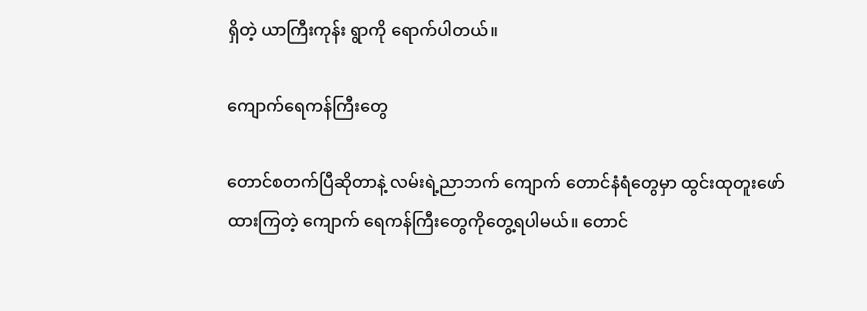ရှိတဲ့ ယာကြီးကုန်း ရွာကို ရောက်ပါတယ်။

ကျောက်ရေကန်ကြီးတွေ

တောင်စတက်ပြီဆိုတာနဲ့ လမ်းရဲ့ညာဘက် ကျောက် တောင်နံရံတွေမှာ ထွင်းထုတူးဖော်ထားကြတဲ့ ကျောက် ရေကန်ကြီးတွေကိုတွေ့ရပါမယ်။ တောင်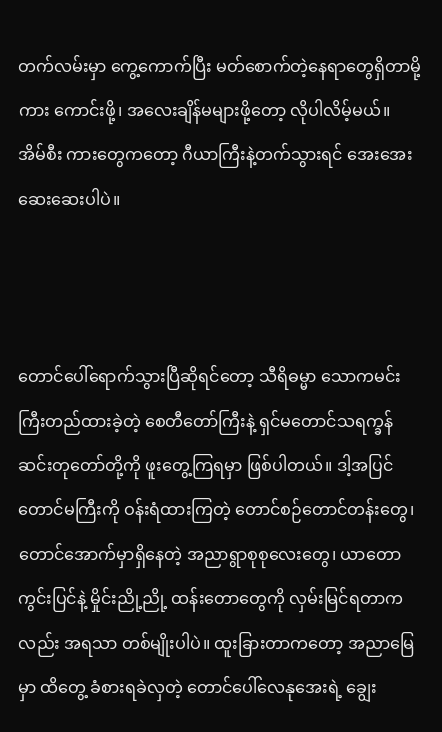တက်လမ်းမှာ ကွေ့ကောက်ပြီး မတ်စောက်တဲ့နေရာတွေရှိတာမို့ ကား ကောင်းဖို့၊ အလေးချိန်မများဖို့တော့ လိုပါလိမ့်မယ်။ အိမ်စီး ကားတွေကတော့ ဂီယာကြီးနဲ့တက်သွားရင် အေးအေး ဆေးဆေးပါပဲ။



တောင်ပေါ်ရောက်သွားပြီဆိုရင်တော့ သီရိဓမ္မာ သောကမင်းကြီးတည်ထားခဲ့တဲ့ စေတီတော်ကြီးနဲ့ ရှင်မတောင်သရက္ခန်ဆင်းတုတော်တို့ကို ဖူးတွေ့ကြရမှာ ဖြစ်ပါတယ်။ ဒါ့အပြင် တောင်မကြီးကို ဝန်းရံထားကြတဲ့ တောင်စဉ်တောင်တန်းတွေ၊ တောင်အောက်မှာရှိနေတဲ့ အညာရွာစုစုလေးတွေ၊ ယာတောကွင်းပြင်နဲ့ မှိုင်းညို့ညို့ ထန်းတောတွေကို လှမ်းမြင်ရတာကလည်း အရသာ တစ်မျိုးပါပဲ။ ထူးခြားတာကတော့ အညာမြေမှာ ထိတွေ့ ခံစားရခဲလှတဲ့ တောင်ပေါ်လေနုအေးရဲ့ ချွေး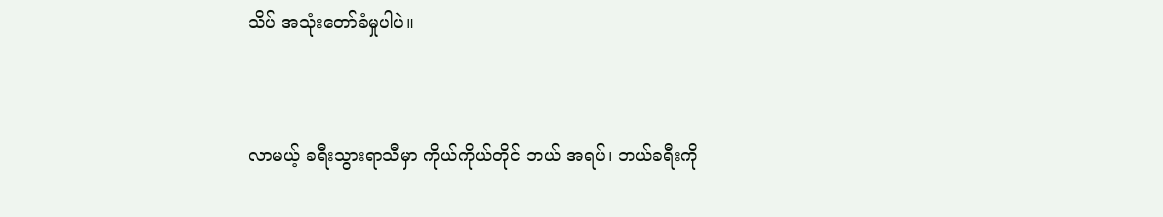သိပ် အသုံးတော်ခံမှုပါပဲ။



လာမယ့် ခရီးသွားရာသီမှာ ကိုယ်ကိုယ်တိုင် ဘယ် အရပ်၊ ဘယ်ခရီးကို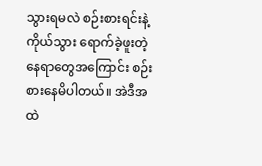သွားရမလဲ စဉ်းစားရင်းနဲ့ ကိုယ်သွား ရောက်ခဲ့ဖူးတဲ့ နေရာတွေအကြောင်း စဉ်းစားနေမိပါတယ်။ အဲဒီအထဲ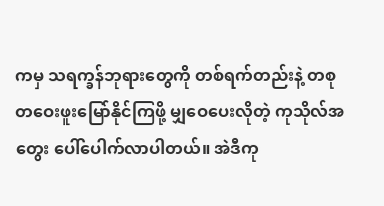ကမှ သရက္ခန်ဘုရားတွေကို တစ်ရက်တည်းနဲ့ တစုတဝေးဖူးမြော်နိုင်ကြဖို့ မျှဝေပေးလိုတဲ့ ကုသိုလ်အတွေး ပေါ်ပေါက်လာပါတယ်။ အဲဒီကု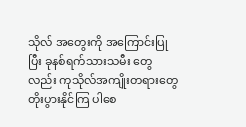သိုလ် အတွေးကို အကြောင်းပြုပြီး ခုနစ်ရက်သားသမီး တွေလည်း ကုသိုလ်အကျိုးတရားတွေ တိုးပွားနိုင်ကြ ပါစေ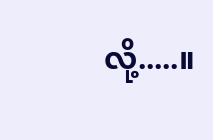လို့.....။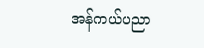အန်ကယ်ပညာ